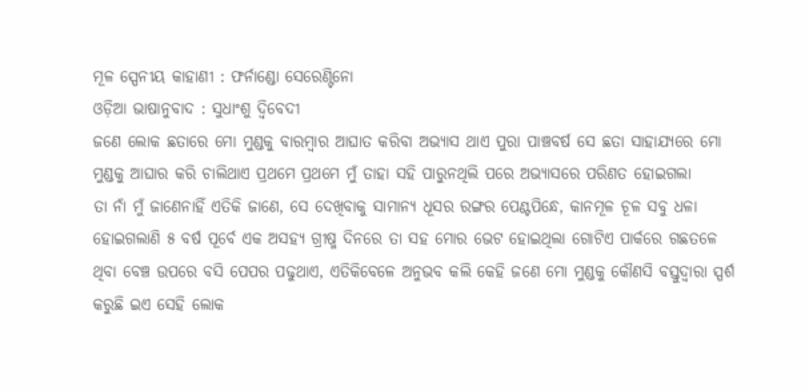ମୂଳ ସ୍ପେନୀୟ କାହାଣୀ : ଫର୍ନାଣ୍ଡୋ ସେରେଣ୍ଟିନୋ
ଓଡ଼ିଆ ଭାଷାନୁବାଦ : ସୁଧାଂଶୁ ଦ୍ବିବେଦୀ
ଜଣେ ଲୋକ ଛତାରେ ମୋ ମୁଣ୍ଡକୁ ବାରମ୍ବାର ଆଘାତ କରିବା ଅଭ୍ୟାସ ଥାଏ ପୁରା ପାଞ୍ଚବର୍ଷ ସେ ଛତା ସାହାଯ୍ୟରେ ମୋ ମୁଣ୍ଡକୁ ଆଘାର କରି ଚାଲିଥାଏ ପ୍ରଥମେ ପ୍ରଥମେ ମୁଁ ତାହା ସହି ପାରୁନଥିଲି ପରେ ଅଭ୍ୟାସରେ ପରିଣତ ହୋଇଗଲା
ତା ନାଁ ମୁଁ ଜାଣେନାହିଁ ଏତିକି ଜାଣେ, ସେ ଦେଖିବାକୁ ସାମାନ୍ୟ ଧୂସର ରଙ୍ଗର ପେଣ୍ଟପିନ୍ଧେ, କାନମୂଳ ଚୂଳ ସବୁ ଧଳା ହୋଇଗଲାଣି ୫ ବର୍ଷ ପୂର୍ବେ ଏକ ଅସହ୍ୟ ଗ୍ରୀଷ୍ମ ଦିନରେ ତା ସହ ମୋର ଭେଟ ହୋଇଥିଲା ଗୋଟିଏ ପାର୍କରେ ଗଛତଳେ ଥିବା ବେଞ୍ଚ ଉପରେ ବସି ପେପର ପଢୁଥାଏ, ଏତିକିବେଳେ ଅନୁଭବ କଲି କେହି ଜଣେ ମୋ ମୁଣ୍ଡକୁ କୌଣସି ବସ୍ତୁଦ୍ବାରା ସ୍ପର୍ଶ କରୁଛି ଇଏ ସେହି ଲୋକ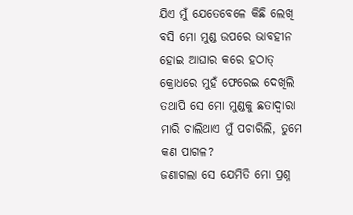ଯିଏ ମୁଁ ଯେତେବେଳେ କିଛି ଲେଖି ବସି ମୋ ମୁଣ୍ଡ ଉପରେ ଭାବହୀନ ହୋଇ ଆଘାର କରେ ହଠାତ୍ କ୍ରୋଧରେ ମୁହଁ ଫେରେଇ ଦେଖିଲି ତଥାପି ସେ ମୋ ମୁଣ୍ଡକୁ ଛତାଦ୍ବାରା ମାରି ଚାଲିଥାଏ ମୁଁ ପଚାରିଲି, ତୁମେ କଣ ପାଗଳ?
ଜଣାଗଲା ସେ ଯେମିତି ମୋ ପ୍ରଶ୍ନ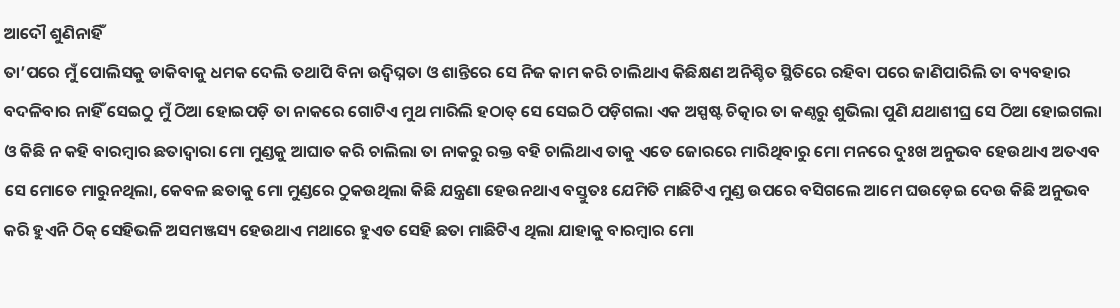ଆଦୌ ଶୁଣିନାହିଁ
ତା’ପରେ ମୁଁ ପୋଲିସକୁ ଡାକିବାକୁ ଧମକ ଦେଲି ତଥାପି ବିନା ଉଦ୍ବିଘ୍ନତା ଓ ଶାନ୍ତିରେ ସେ ନିଜ କାମ କରି ଚାଲିଥାଏ କିଛିକ୍ଷଣ ଅନିଶ୍ଚିତ ସ୍ଥିତିରେ ରହିବା ପରେ ଜାଣିପାରିଲି ତା ବ୍ୟବହାର ବଦଳିବାର ନାହିଁ ସେଇଠୁ ମୁଁ ଠିଆ ହୋଇପଡ଼ି ତା ନାକରେ ଗୋଟିଏ ମୁଥ ମାରିଲି ହଠାତ୍ ସେ ସେଇଠି ପଡ଼ିଗଲା ଏକ ଅସ୍ପଷ୍ଟ ଚିତ୍କାର ତା କଣ୍ଠରୁ ଶୁଭିଲା ପୁଣି ଯଥାଶୀଘ୍ର ସେ ଠିଆ ହୋଇଗଲା ଓ କିଛି ନ କହି ବାରମ୍ବାର ଛତାଦ୍ବାରା ମୋ ମୁଣ୍ଡକୁ ଆଘାତ କରି ଚାଲିଲା ତା ନାକରୁ ରକ୍ତ ବହି ଚାଲିଥାଏ ତାକୁ ଏତେ ଜୋରରେ ମାରିଥିବାରୁ ମୋ ମନରେ ଦୁଃଖ ଅନୁଭବ ହେଉଥାଏ ଅତଏବ ସେ ମୋତେ ମାରୁନଥିଲା, କେବଳ ଛତାକୁ ମୋ ମୁଣ୍ଡରେ ଠୁକଉଥିଲା କିଛି ଯନ୍ତ୍ରଣା ହେଉନଥାଏ ବସ୍ତୁତଃ ଯେମିତି ମାଛିଟିଏ ମୁଣ୍ଡ ଉପରେ ବସିଗଲେ ଆମେ ଘଉଡ଼େଇ ଦେଉ କିଛି ଅନୁଭବ କରି ହୁଏନି ଠିକ୍ ସେହିଭଳି ଅସମଞ୍ଜସ୍ୟ ହେଉଥାଏ ମଥାରେ ହୁଏତ ସେହି ଛତା ମାଛିଟିଏ ଥିଲା ଯାହାକୁ ବାରମ୍ବାର ମୋ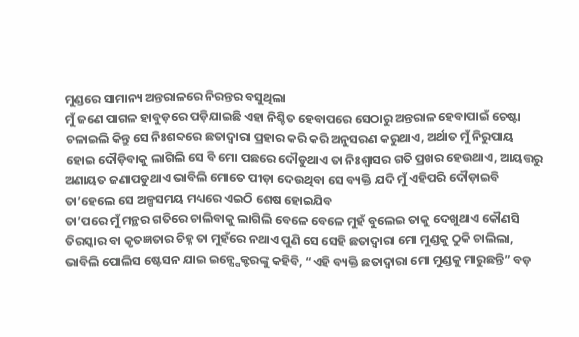ମୁଣ୍ଡରେ ସାମାନ୍ୟ ଅନ୍ତରାଳରେ ନିରନ୍ତର ବସୁଥିଲା
ମୁଁ ଜଣେ ପାଗଳ ହାବୁଡ଼ରେ ପଡ଼ିଯାଇଛି ଏହା ନିଶ୍ଚିତ ହେବାପରେ ସେଠାରୁ ଅନ୍ତରାଳ ହେବାପାଇଁ ଚେଷ୍ଟା ଚଳାଇଲି କିନ୍ତୁ ସେ ନିଃଶବ୍ଦରେ ଛତାଦ୍ବାରା ପ୍ରହାର କରି କରି ଅନୁସରଣ କରୁଥାଏ, ଅର୍ଥାତ ମୁଁ ନିରୁପାୟ ହୋଇ ଦୌଡ଼ିବାକୁ ଲାଗିଲି ସେ ବି ମୋ ପଛରେ ଦୌଡୁଥାଏ ତା ନିଃଶ୍ବାସର ଗତି ପ୍ରଖର ହେଉଥାଏ, ଆୟତ୍ତରୁ ଅଣାୟତ ଜଣାପଡୁଥାଏ ଭାବିଲି ମୋତେ ପୀଡ଼ା ଦେଉଥିବା ସେ ବ୍ୟକ୍ତି ଯଦି ମୁଁ ଏହିପରି ଦୌଡ଼ାଇବି ତା’ହେଲେ ସେ ଅଳ୍ପସମୟ ମଧ୍ୟରେ ଏଇଠି ଶେଷ ହୋଇଯିବ
ତା’ପରେ ମୁଁ ମନ୍ଥର ଗତିରେ ଚାଲିବାକୁ ଲାଗିଲି ବେଳେ ବେଳେ ମୁହଁ ବୁଲେଇ ତାକୁ ଦେଖୁଥାଏ କୌଣସି ତିରସ୍କାର ବା କୃତଜ୍ଞତାର ଚିହ୍ନ ତା ମୁହଁରେ ନଥାଏ ପୁଣି ସେ ସେହି ଛତାଦ୍ବାରା ମୋ ମୁଣ୍ଡକୁ ଠୁକି ଚାଲିଲା, ଭାବିଲି ପୋଲିସ ଷ୍ଟେସନ ଯାଇ ଇନ୍ସ୍ପେକ୍ଟରଙ୍କୁ କହିବି, “ଏହି ବ୍ୟକ୍ତି ଛତାଦ୍ବାରା ମୋ ମୁଣ୍ଡକୁ ମାରୁଛନ୍ତି” ବଡ଼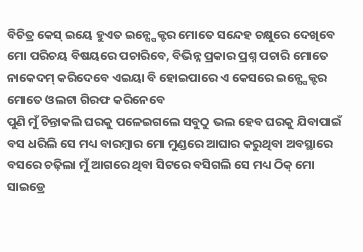ବିଚିତ୍ର କେସ୍ ଇୟେ ହୁଏତ ଇନ୍ସ୍ପେକ୍ଟର ମୋତେ ସନ୍ଦେହ ଚକ୍ଷୁରେ ଦେଖିବେ ମୋ ପରିଚୟ ବିଷୟରେ ପଚାରିବେ, ବିଭିନ୍ନ ପ୍ରକାର ପ୍ରଶ୍ନ ପଚାରି ମୋତେ ନାକେଦମ୍ କରିଦେବେ ଏଇୟା ବି ହୋଇପାରେ ଏ କେସରେ ଇନ୍ସ୍ପେକ୍ଟର ମୋତେ ଓଲଟା ଗିରଫ କରିନେବେ
ପୁଣି ମୁଁ ଚିନ୍ତାକଲି ଘରକୁ ପଳେଇଗଲେ ସବୁଠୁ ଭଲ ହେବ ଘରକୁ ଯିବାପାଇଁ ବସ ଧରିଲି ସେ ମଧ୍ୟ ବାରମ୍ବାର ମୋ ମୁଣ୍ଡରେ ଆଘାର କରୁଥିବା ଅବସ୍ଥାରେ ବସରେ ଚଢ଼ିଲା ମୁଁ ଆଗରେ ଥିବା ସିଟରେ ବସିଗଲି ସେ ମଧ୍ୟ ଠିକ୍ ମୋ ସାଇଡ୍ରେ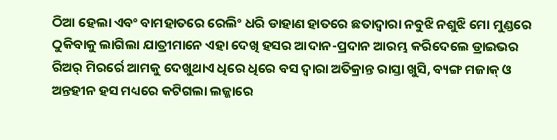ଠିଆ ହେଲା ଏବଂ ବାମହାତରେ ରେଲିଂ ଧରି ଡାହାଣ ହାତରେ ଛତାଦ୍ବାରା ନବୁଝି ନଶୁଝି ମୋ ମୁଣ୍ଡରେ ଠୁକିବାକୁ ଲାଗିଲା ଯାତ୍ରୀମାନେ ଏହା ଦେଖି ହସର ଆଦାନ-ପ୍ରଦାନ ଆରମ୍ଭ କରିଦେଲେ ଡ୍ରାଇଭର ରିଅର୍ ମିରର୍ରେ ଆମକୁ ଦେଖୁଥାଏ ଧିରେ ଧିରେ ବସ ଦ୍ବାରା ଅତିକ୍ରାନ୍ତ ରାସ୍ତା ଖୁସି, ବ୍ୟଙ୍ଗ ମଜାକ୍ ଓ ଅନ୍ତହୀନ ହସ ମଧ୍ୟରେ କଟିଗଲା ଲଜ୍ଜାରେ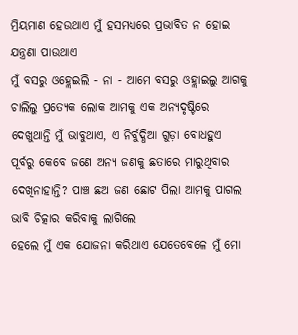ମ୍ରିୟମାଣ ହେଉଥାଏ ମୁଁ ହସମଧ୍ୟରେ ପ୍ରଭାବିତ ନ ହୋଇ ଯନ୍ତ୍ରଣା ପାଉଥାଏ
ମୁଁ ବସରୁ ଓହ୍ଲେଇଲି - ନା - ଆମେ ବସରୁ ଓହ୍ଲାଇଲୁ ଆଗକୁ ଚାଲିଲୁ ପ୍ରତ୍ୟେକ ଲୋକ ଆମକୁ ଏକ ଅନ୍ୟଦୃଷ୍ଟିରେ ଦେଖୁଥାନ୍ତି ମୁଁ ଭାବୁଥାଏ, ଏ ନିର୍ବୁଦ୍ଧିଆ ଗୁଡ଼ା ବୋଧହୁଏ ପୂର୍ବରୁ କେବେ ଜଣେ ଅନ୍ୟ ଜଣକୁ ଛତାରେ ମାରୁଥିବାର ଦେଖିନାହାନ୍ତି? ପାଞ୍ଚ ଛଅ ଜଣ ଛୋଟ ପିଲା ଆମକୁ ପାଗଲ ଭାବି ଚିତ୍କାର କରିବାକୁ ଲାଗିଲେ
ହେଲେ ମୁଁ ଏକ ଯୋଜନା କରିଥାଏ ଯେତେବେଳେ ମୁଁ ମୋ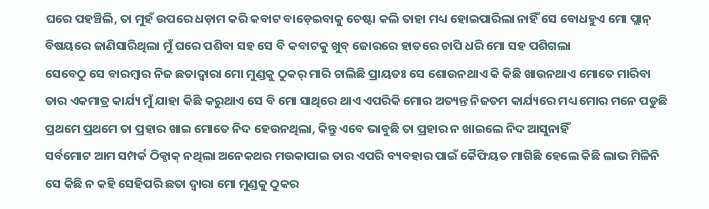ଘରେ ପହଞ୍ଚିଲି, ତା ମୁହଁ ଉପରେ ଧଡ଼ାମ କରି କବାଟ ବାଡ଼େଇବାକୁ ଚେଷ୍ଟା କଲି ତାହା ମଧ୍ୟ ହୋଇପାରିଲା ନାହିଁ ସେ ବୋଧହୁଏ ମୋ ପ୍ଲାନ୍ ବିଷୟରେ ଜାଣିସାରିଥିଲା ମୁଁ ଘରେ ପଶିବା ସହ ସେ ବି କବାଟକୁ ଖୁବ୍ ଜୋରରେ ହାତରେ ଚାପି ଧରି ମୋ ସହ ପଶିଗଲା
ସେବେଠୁ ସେ ବାରମ୍ବାର ନିଜ ଛତାଦ୍ବାରା ମୋ ମୁଣ୍ଡକୁ ଠୁକର୍ ମାରି ଚାଲିଛି ପ୍ରାୟତଃ ସେ ଶୋଉନଥାଏ କି କିଛି ଖାଉନଥାଏ ମୋତେ ମାରିବା ତାର ଏକମାତ୍ର କାର୍ଯ୍ୟ ମୁଁ ଯାହା କିଛି କରୁଥାଏ ସେ ବି ମୋ ସାଥିରେ ଥାଏ ଏପରିକି ମୋର ଅତ୍ୟନ୍ତ ନିଜତମ କାର୍ଯ୍ୟରେ ମଧ୍ୟ ମୋର ମନେ ପଡୁଛି ପ୍ରଥମେ ପ୍ରଥମେ ତା ପ୍ରହାର ଖାଇ ମୋତେ ନିଦ ହେଉନଥିଲା, କିନ୍ତୁ ଏବେ ଭାବୁଛି ତା ପ୍ରହାର ନ ଖାଇଲେ ନିଦ ଆସୁନାହିଁ
ସର୍ବମୋଟ ଆମ ସମ୍ପର୍କ ଠିକ୍ଠାକ୍ ନଥିଲା ଅନେକଥର ମଉକାପାଇ ତାର ଏପରି ବ୍ୟବହାର ପାଇଁ କୈଫିୟତ ମାଗିଛି ହେଲେ କିଛି ଲାଭ ମିଳିନି ସେ କିଛି ନ କହି ସେହିପରି ଛତା ଦ୍ବାରା ମୋ ମୁଣ୍ଡକୁ ଠୁକର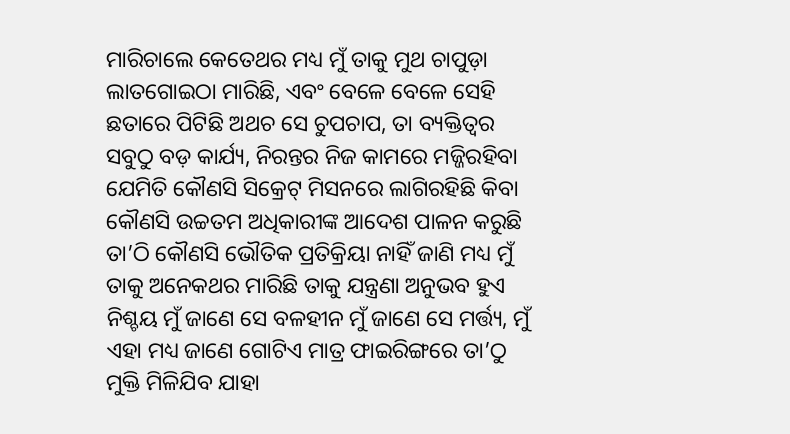ମାରିଚାଲେ କେତେଥର ମଧ୍ୟ ମୁଁ ତାକୁ ମୁଥ ଚାପୁଡ଼ା ଲାତଗୋଇଠା ମାରିଛି, ଏବଂ ବେଳେ ବେଳେ ସେହି ଛତାରେ ପିଟିଛି ଅଥଚ ସେ ଚୁପଚାପ, ତା ବ୍ୟକ୍ତିତ୍ବର ସବୁଠୁ ବଡ଼ କାର୍ଯ୍ୟ, ନିରନ୍ତର ନିଜ କାମରେ ମଜ୍ଜିରହିବା ଯେମିତି କୌଣସି ସିକ୍ରେଟ୍ ମିସନରେ ଲାଗିରହିଛି କିବା କୌଣସି ଉଚ୍ଚତମ ଅଧିକାରୀଙ୍କ ଆଦେଶ ପାଳନ କରୁଛି ତା’ଠି କୌଣସି ଭୌତିକ ପ୍ରତିକ୍ରିୟା ନାହିଁ ଜାଣି ମଧ୍ୟ ମୁଁ ତାକୁ ଅନେକଥର ମାରିଛି ତାକୁ ଯନ୍ତ୍ରଣା ଅନୁଭବ ହୁଏ ନିଶ୍ଚୟ ମୁଁ ଜାଣେ ସେ ବଳହୀନ ମୁଁ ଜାଣେ ସେ ମର୍ତ୍ତ୍ୟ, ମୁଁ ଏହା ମଧ୍ୟ ଜାଣେ ଗୋଟିଏ ମାତ୍ର ଫାଇରିଙ୍ଗରେ ତା’ଠୁ ମୁକ୍ତି ମିଳିଯିବ ଯାହା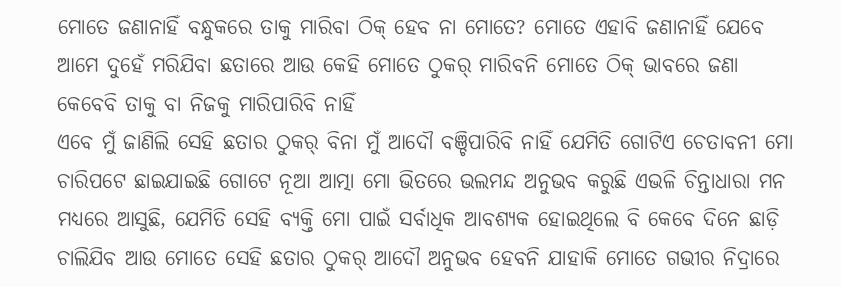ମୋତେ ଜଣାନାହିଁ ବନ୍ଧୁକରେ ତାକୁ ମାରିବା ଠିକ୍ ହେବ ନା ମୋତେ? ମୋତେ ଏହାବି ଜଣାନାହିଁ ଯେବେ ଆମେ ଦୁହେଁ ମରିଯିବା ଛତାରେ ଆଉ କେହି ମୋତେ ଠୁକର୍ ମାରିବନି ମୋତେ ଠିକ୍ ଭାବରେ ଜଣା କେବେବି ତାକୁ ବା ନିଜକୁ ମାରିପାରିବି ନାହିଁ
ଏବେ ମୁଁ ଜାଣିଲି ସେହି ଛତାର ଠୁକର୍ ବିନା ମୁଁ ଆଦୌ ବଞ୍ଚିପାରିବି ନାହିଁ ଯେମିତି ଗୋଟିଏ ଚେତାବନୀ ମୋ ଚାରିପଟେ ଛାଇଯାଇଛି ଗୋଟେ ନୂଆ ଆତ୍ମା ମୋ ଭିତରେ ଭଲମନ୍ଦ ଅନୁଭବ କରୁଛି ଏଭଳି ଚିନ୍ତାଧାରା ମନ ମଧ୍ୟରେ ଆସୁଛି, ଯେମିତି ସେହି ବ୍ୟକ୍ତି ମୋ ପାଇଁ ସର୍ବାଧିକ ଆବଶ୍ୟକ ହୋଇଥିଲେ ବି କେବେ ଦିନେ ଛାଡ଼ି ଚାଲିଯିବ ଆଉ ମୋତେ ସେହି ଛତାର ଠୁକର୍ ଆଦୌ ଅନୁଭବ ହେବନି ଯାହାକି ମୋତେ ଗଭୀର ନିଦ୍ରାରେ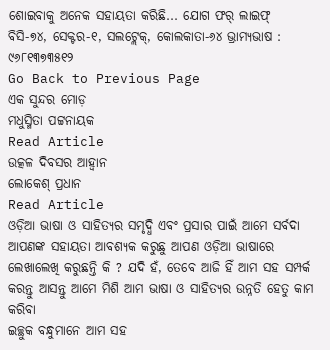ଶୋଇବାକୁ ଅନେକ ସହାୟତା କରିଛି... ଯୋଗ ଫର୍ ଲାଇଫ୍
ବିସି-୭୪, ସେକ୍ଟର-୧, ସଲଟ୍ଲେକ୍, କୋଲକାତା-୬୪ ଭ୍ରାମ୍ୟଭାଷ : ୯୬୮୧୩୭୩୫୧୨
Go Back to Previous Page
ଏକ ସୁନ୍ଦର ମୋଡ଼
ମଧୁସ୍ମିତା ପଟ୍ଟନାୟକ
Read Article
ଉତ୍କଳ ଦିବସର ଆହ୍ବାନ
ଲୋକେଶ୍ ପ୍ରଧାନ
Read Article
ଓଡ଼ିଆ ଭାଷା ଓ ସାହିତ୍ୟର ସମୃଦ୍ଧି ଏବଂ ପ୍ରସାର ପାଇଁ ଆମେ ସର୍ବଦା ଆପଣଙ୍କ ସହାୟତା ଆବଶ୍ୟକ କରୁଛୁ ଆପଣ ଓଡ଼ିଆ ଭାଷାରେ ଲେଖାଲେଖି କରୁଛନ୍ତି କି ? ଯଦି ହଁ, ତେବେ ଆଜି ହିଁ ଆମ ସହ ସମ୍ପର୍କ କରନ୍ତୁ ଆସନ୍ତୁ ଆମେ ମିଶି ଆମ ଭାଷା ଓ ସାହିତ୍ୟର ଉନ୍ନତି ହେତୁ କାମ କରିବା
ଇଚ୍ଛୁକ ବନ୍ଧୁମାନେ ଆମ ସହ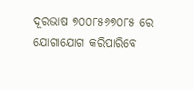ଦୂରଭାଷ ୭୦୦୮୫୬୭୦୮୫ ରେ ଯୋଗାଯୋଗ କରିପାରିବେ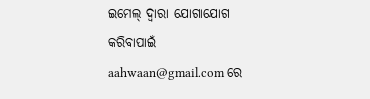ଇମେଲ୍ ଦ୍ବାରା ଯୋଗାଯୋଗ କରିବାପାଇଁ aahwaan@gmail.com ରେ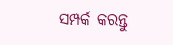ସମ୍ପର୍କ କରନ୍ତୁ